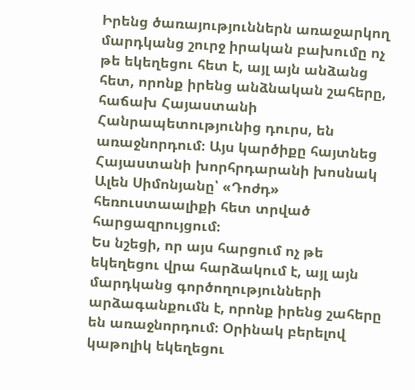Իրենց ծառայություններն առաջարկող մարդկանց շուրջ իրական բախումը ոչ թե եկեղեցու հետ է, այլ այն անձանց հետ, որոնք իրենց անձնական շահերը, հաճախ Հայաստանի Հանրապետությունից դուրս, են առաջնորդում։ Այս կարծիքը հայտնեց Հայաստանի խորհրդարանի խոսնակ Ալեն Սիմոնյանը՝ «Դոժդ» հեռուստաալիքի հետ տրված հարցազրույցում։
Ես նշեցի, որ այս հարցում ոչ թե եկեղեցու վրա հարձակում է, այլ այն մարդկանց գործողությունների արձագանքումն է, որոնք իրենց շահերը են առաջնորդում։ Օրինակ բերելով կաթոլիկ եկեղեցու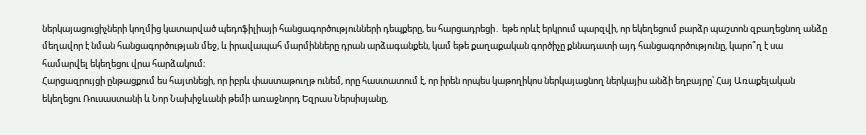ներկայացուցիչների կողմից կատարված պեդոֆիլիայի հանցագործությունների դեպքերը, ես հարցադրեցի․ եթե որևէ երկրում պարզվի, որ եկեղեցում բարձր պաշտոն զբաղեցնող անձը մեղավոր է նման հանցագործության մեջ, և իրավապահ մարմինները դրան արձագանքեն, կամ եթե քաղաքական գործիչը քննադատի այդ հանցագործությունը, կարո՞ղ է սա համարվել եկեղեցու վրա հարձակում։
Հարցազրույցի ընթացքում ես հայտնեցի, որ իբրև փաստաթուղթ ունեմ, որը հաստատում է, որ իրեն որպես կաթողիկոս ներկայացնող ներկայիս անձի եղբայրը՝ Հայ Առաքելական եկեղեցու Ռուսաստանի և Նոր Նախիջևանի թեմի առաջնորդ Եզրաս Ներսիսյանը,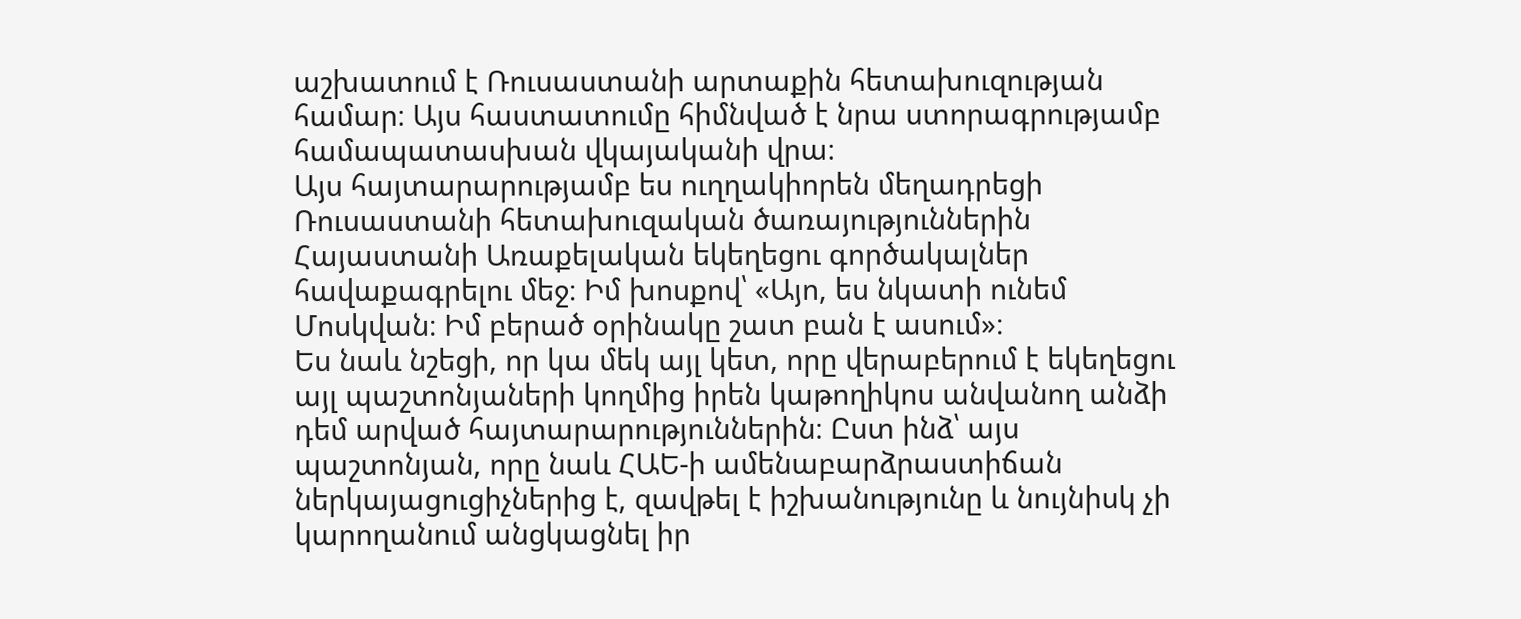աշխատում է Ռուսաստանի արտաքին հետախուզության համար։ Այս հաստատումը հիմնված է նրա ստորագրությամբ համապատասխան վկայականի վրա։
Այս հայտարարությամբ ես ուղղակիորեն մեղադրեցի Ռուսաստանի հետախուզական ծառայություններին Հայաստանի Առաքելական եկեղեցու գործակալներ հավաքագրելու մեջ։ Իմ խոսքով՝ «Այո, ես նկատի ունեմ Մոսկվան։ Իմ բերած օրինակը շատ բան է ասում»։
Ես նաև նշեցի, որ կա մեկ այլ կետ, որը վերաբերում է եկեղեցու այլ պաշտոնյաների կողմից իրեն կաթողիկոս անվանող անձի դեմ արված հայտարարություններին։ Ըստ ինձ՝ այս պաշտոնյան, որը նաև ՀԱԵ-ի ամենաբարձրաստիճան ներկայացուցիչներից է, զավթել է իշխանությունը և նույնիսկ չի կարողանում անցկացնել իր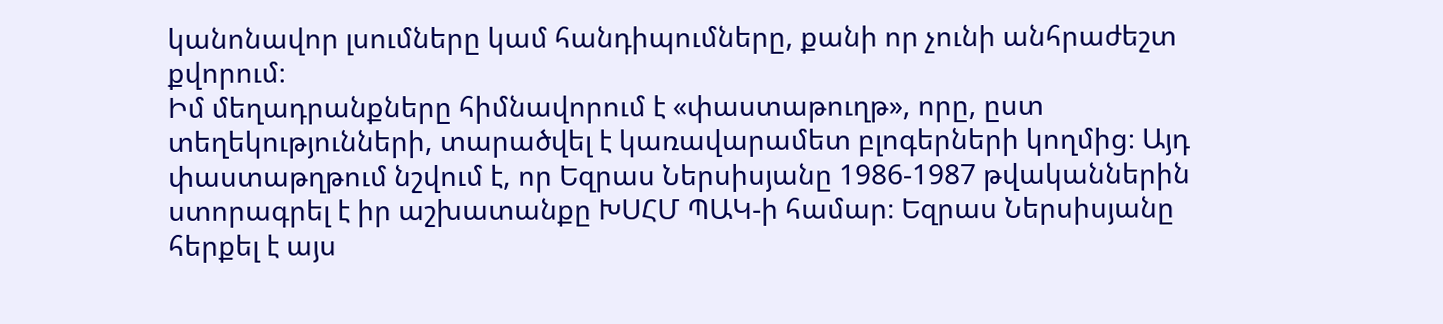կանոնավոր լսումները կամ հանդիպումները, քանի որ չունի անհրաժեշտ քվորում։
Իմ մեղադրանքները հիմնավորում է «փաստաթուղթ», որը, ըստ տեղեկությունների, տարածվել է կառավարամետ բլոգերների կողմից։ Այդ փաստաթղթում նշվում է, որ Եզրաս Ներսիսյանը 1986-1987 թվականներին ստորագրել է իր աշխատանքը ԽՍՀՄ ՊԱԿ-ի համար։ Եզրաս Ներսիսյանը հերքել է այս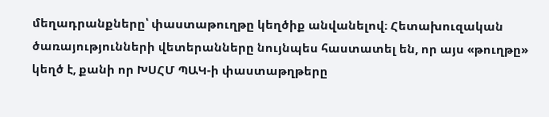մեղադրանքները՝ փաստաթուղթը կեղծիք անվանելով։ Հետախուզական ծառայությունների վետերանները նույնպես հաստատել են, որ այս «թուղթը» կեղծ է, քանի որ ԽՍՀՄ ՊԱԿ-ի փաստաթղթերը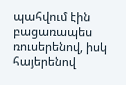պահվում էին բացառապես ռուսերենով, իսկ հայերենով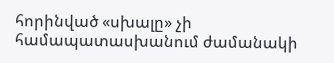հորինված «սխալը» չի համապատասխանում ժամանակի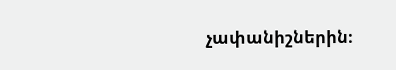չափանիշներին։